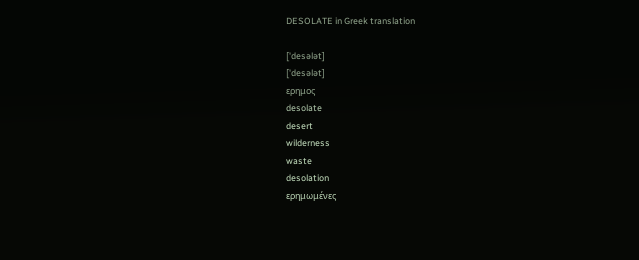DESOLATE in Greek translation

['desələt]
['desələt]
ερημος
desolate
desert
wilderness
waste
desolation
ερημωμένες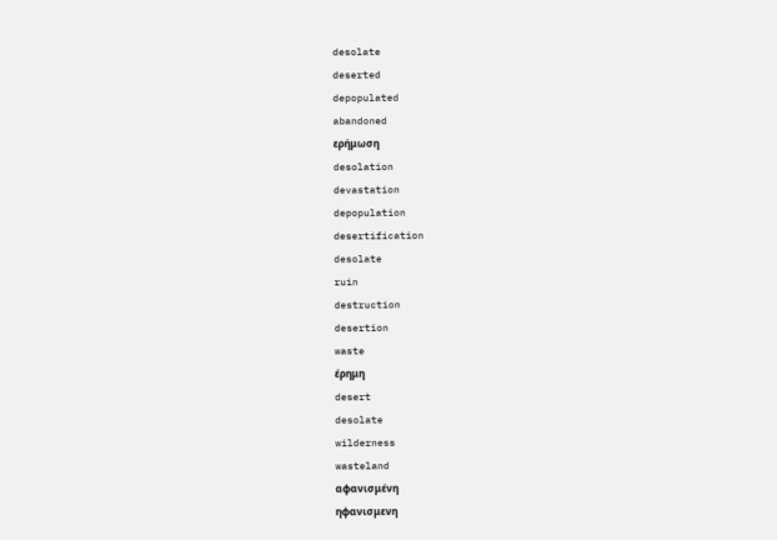desolate
deserted
depopulated
abandoned
ερήμωση
desolation
devastation
depopulation
desertification
desolate
ruin
destruction
desertion
waste
έρημη
desert
desolate
wilderness
wasteland
αφανισμένη
ηφανισμενη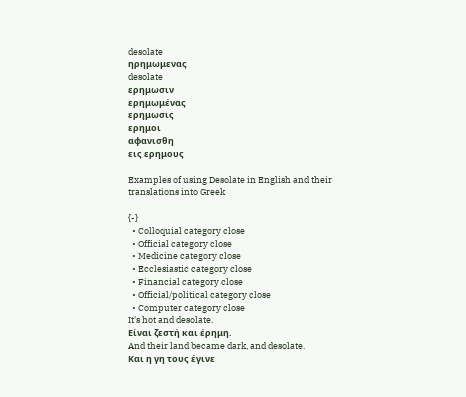desolate
ηρημωμενας
desolate
ερημωσιν
ερημωμένας
ερημωσις
ερημοι
αφανισθη
εις ερημους

Examples of using Desolate in English and their translations into Greek

{-}
  • Colloquial category close
  • Official category close
  • Medicine category close
  • Ecclesiastic category close
  • Financial category close
  • Official/political category close
  • Computer category close
It's hot and desolate.
Είναι ζεστή και έρημη.
And their land became dark, and desolate.
Και η γη τους έγινε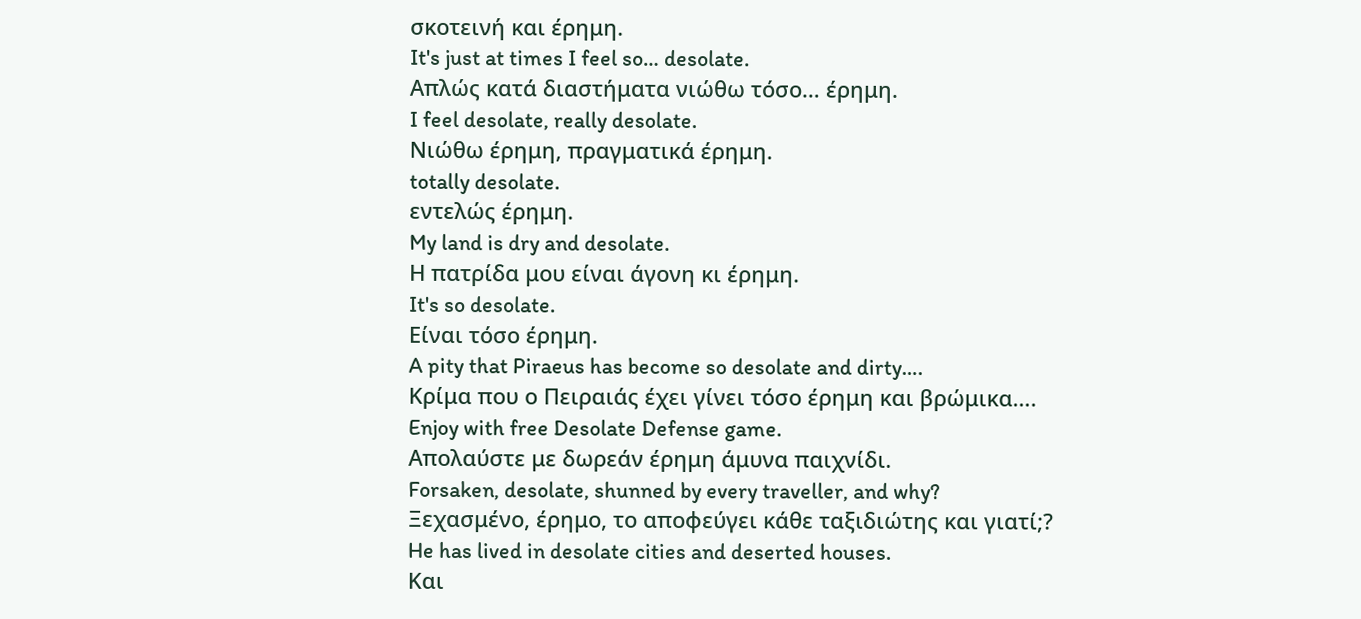σκοτεινή και έρημη.
It's just at times I feel so… desolate.
Απλώς κατά διαστήματα νιώθω τόσο… έρημη.
I feel desolate, really desolate.
Νιώθω έρημη, πραγματικά έρημη.
totally desolate.
εντελώς έρημη.
My land is dry and desolate.
Η πατρίδα μου είναι άγονη κι έρημη.
It's so desolate.
Είναι τόσο έρημη.
A pity that Piraeus has become so desolate and dirty….
Κρίμα που ο Πειραιάς έχει γίνει τόσο έρημη και βρώμικα….
Enjoy with free Desolate Defense game.
Απολαύστε με δωρεάν έρημη άμυνα παιχνίδι.
Forsaken, desolate, shunned by every traveller, and why?
Ξεχασμένο, έρημο, το αποφεύγει κάθε ταξιδιώτης και γιατί;?
He has lived in desolate cities and deserted houses.
Και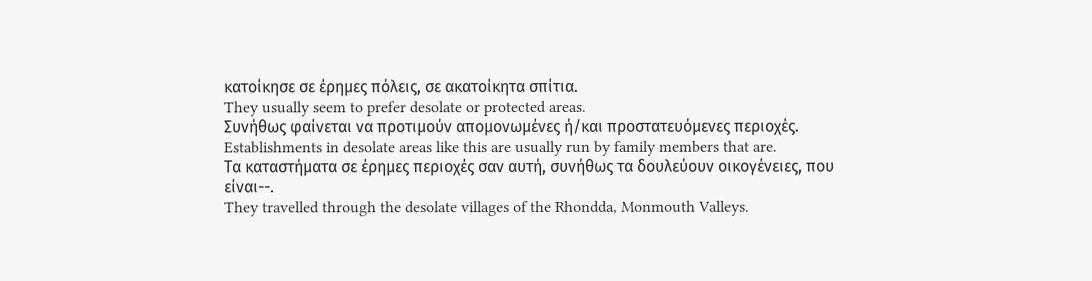κατοίκησε σε έρημες πόλεις, σε ακατοίκητα σπίτια.
They usually seem to prefer desolate or protected areas.
Συνήθως φαίνεται να προτιμούν απομονωμένες ή/και προστατευόμενες περιοχές.
Establishments in desolate areas like this are usually run by family members that are.
Τα καταστήματα σε έρημες περιοχές σαν αυτή, συνήθως τα δουλεύουν οικογένειες, που είναι--.
They travelled through the desolate villages of the Rhondda, Monmouth Valleys.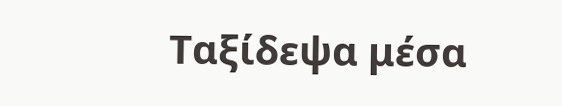Ταξίδεψα μέσα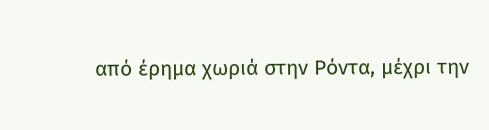από έρημα χωριά στην Ρόντα, μέχρι την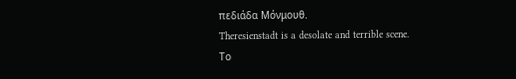πεδιάδα Μόνμουθ.
Theresienstadt is a desolate and terrible scene.
Το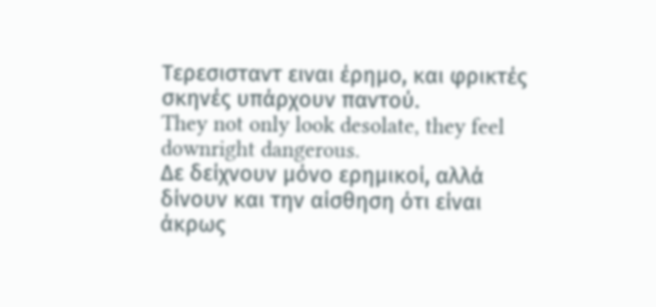Τερεσισταντ ειναι έρημο, και φρικτές σκηνές υπάρχουν παντού.
They not only look desolate, they feel downright dangerous.
Δε δείχνουν μόνο ερημικοί, αλλά δίνουν και την αίσθηση ότι είναι άκρως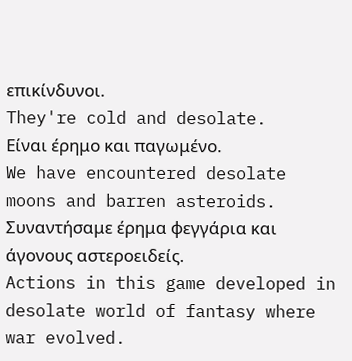επικίνδυνοι.
They're cold and desolate.
Είναι έρημο και παγωμένο.
We have encountered desolate moons and barren asteroids.
Συναντήσαμε έρημα φεγγάρια και άγονους αστεροειδείς.
Actions in this game developed in desolate world of fantasy where war evolved.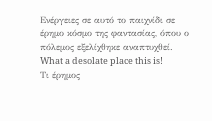Ενέργειες σε αυτό το παιχνίδι σε έρημο κόσμο της φαντασίας, όπου ο πόλεμος εξελίχθηκε αναπτυχθεί.
What a desolate place this is!
Τι έρημος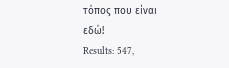τόπος που είναι εδώ!
Results: 547,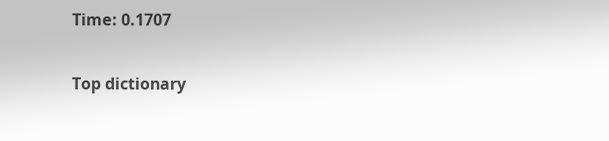Time: 0.1707

Top dictionary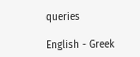queries

English - Greek